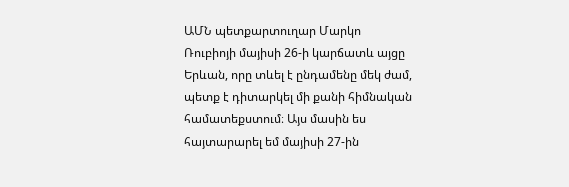ԱՄՆ պետքարտուղար Մարկո Ռուբիոյի մայիսի 26-ի կարճատև այցը Երևան, որը տևել է ընդամենը մեկ ժամ, պետք է դիտարկել մի քանի հիմնական համատեքստում։ Այս մասին ես հայտարարել եմ մայիսի 27-ին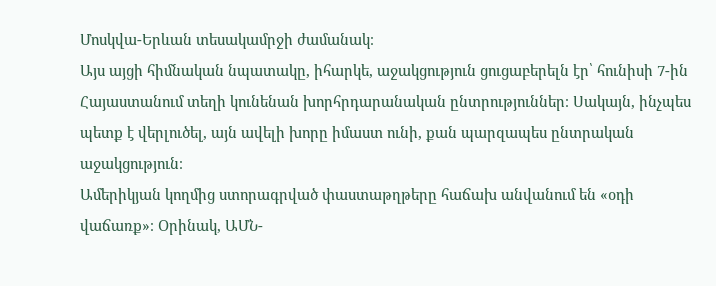Մոսկվա-Երևան տեսակամրջի ժամանակ։
Այս այցի հիմնական նպատակը, իհարկե, աջակցություն ցուցաբերելն էր՝ հունիսի 7-ին Հայաստանում տեղի կունենան խորհրդարանական ընտրություններ։ Սակայն, ինչպես պետք է վերլուծել, այն ավելի խորը իմաստ ունի, քան պարզապես ընտրական աջակցություն։
Ամերիկյան կողմից ստորագրված փաստաթղթերը հաճախ անվանում են «օդի վաճառք»։ Օրինակ, ԱՄՆ-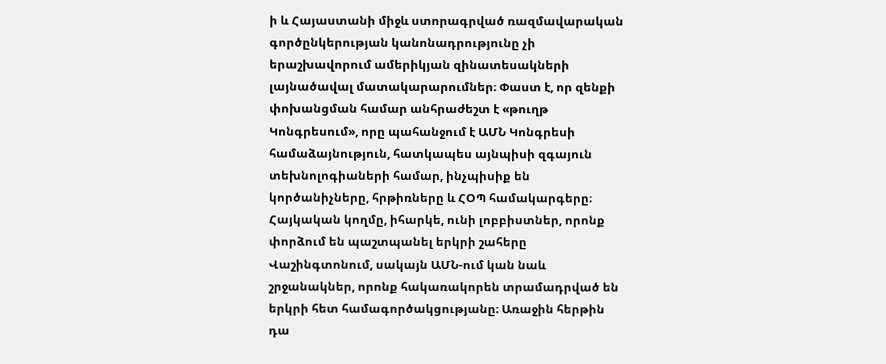ի և Հայաստանի միջև ստորագրված ռազմավարական գործընկերության կանոնադրությունը չի երաշխավորում ամերիկյան զինատեսակների լայնածավալ մատակարարումներ։ Փաստ է, որ զենքի փոխանցման համար անհրաժեշտ է «թուղթ Կոնգրեսում», որը պահանջում է ԱՄՆ Կոնգրեսի համաձայնություն, հատկապես այնպիսի զգայուն տեխնոլոգիաների համար, ինչպիսիք են կործանիչները, հրթիռները և ՀՕՊ համակարգերը։
Հայկական կողմը, իհարկե, ունի լոբբիստներ, որոնք փորձում են պաշտպանել երկրի շահերը Վաշինգտոնում, սակայն ԱՄՆ-ում կան նաև շրջանակներ, որոնք հակառակորեն տրամադրված են երկրի հետ համագործակցությանը։ Առաջին հերթին դա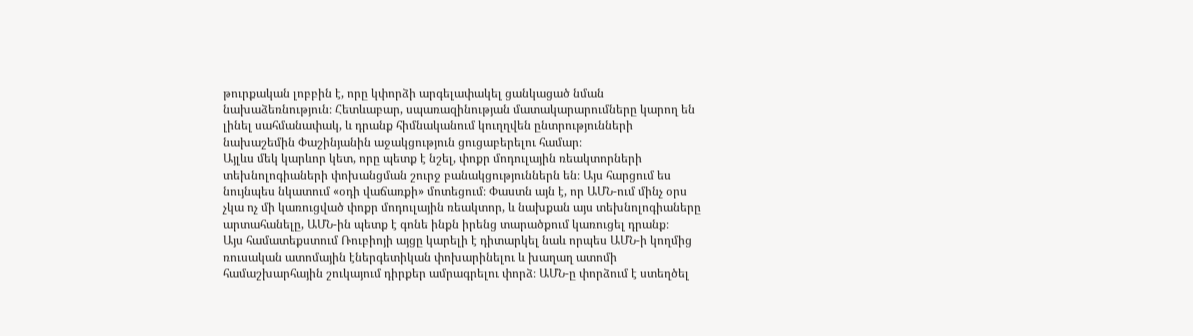թուրքական լոբբին է, որը կփորձի արգելափակել ցանկացած նման նախաձեռնություն։ Հետևաբար, սպառազինության մատակարարումները կարող են լինել սահմանափակ, և դրանք հիմնականում կուղղվեն ընտրությունների նախաշեմին Փաշինյանին աջակցություն ցուցաբերելու համար։
Այլևս մեկ կարևոր կետ, որը պետք է նշել, փոքր մոդուլային ռեակտորների տեխնոլոգիաների փոխանցման շուրջ բանակցություններն են։ Այս հարցում ես նույնպես նկատում «օդի վաճառքի» մոտեցում։ Փաստն այն է, որ ԱՄՆ-ում մինչ օրս չկա ոչ մի կառուցված փոքր մոդուլային ռեակտոր, և նախքան այս տեխնոլոգիաները արտահանելը, ԱՄՆ-ին պետք է գոնե ինքն իրենց տարածքում կառուցել դրանք։
Այս համատեքստում Ռուբիոյի այցը կարելի է դիտարկել նաև որպես ԱՄՆ-ի կողմից ռուսական ատոմային էներգետիկան փոխարինելու և խաղաղ ատոմի համաշխարհային շուկայում դիրքեր ամրագրելու փորձ։ ԱՄՆ-ը փորձում է ստեղծել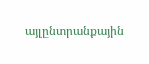այլընտրանքային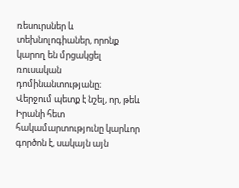ռեսուրսներ և տեխնոլոգիաներ, որոնք կարող են մրցակցել ռուսական դոմինանտությանը։
Վերջում պետք է նշել, որ, թեև Իրանի հետ հակամարտությունը կարևոր գործոն է, սակայն այն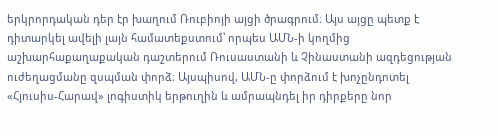երկրորդական դեր էր խաղում Ռուբիոյի այցի ծրագրում։ Այս այցը պետք է դիտարկել ավելի լայն համատեքստում՝ որպես ԱՄՆ-ի կողմից աշխարհաքաղաքական դաշտերում Ռուսաստանի և Չինաստանի ազդեցության ուժեղացմանը զսպման փորձ։ Այսպիսով, ԱՄՆ-ը փորձում է խոչընդոտել «Հյուսիս-Հարավ» լոգիստիկ երթուղին և ամրապնդել իր դիրքերը նոր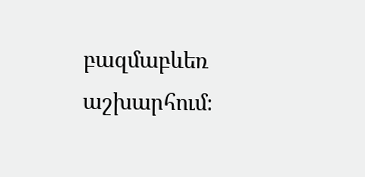բազմաբևեռ աշխարհում։